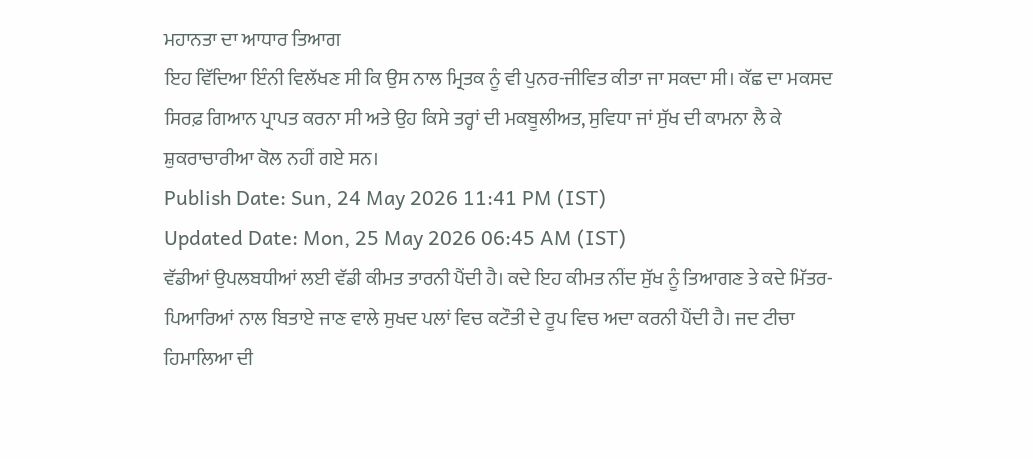ਮਹਾਨਤਾ ਦਾ ਆਧਾਰ ਤਿਆਗ
ਇਹ ਵਿੱਦਿਆ ਇੰਨੀ ਵਿਲੱਖਣ ਸੀ ਕਿ ਉਸ ਨਾਲ ਮ੍ਰਿਤਕ ਨੂੰ ਵੀ ਪੁਨਰ-ਜੀਵਿਤ ਕੀਤਾ ਜਾ ਸਕਦਾ ਸੀ। ਕੱਛ ਦਾ ਮਕਸਦ ਸਿਰਫ਼ ਗਿਆਨ ਪ੍ਰਾਪਤ ਕਰਨਾ ਸੀ ਅਤੇ ਉਹ ਕਿਸੇ ਤਰ੍ਹਾਂ ਦੀ ਮਕਬੂਲੀਅਤ, ਸੁਵਿਧਾ ਜਾਂ ਸੁੱਖ ਦੀ ਕਾਮਨਾ ਲੈ ਕੇ ਸ਼ੁਕਰਾਚਾਰੀਆ ਕੋਲ ਨਹੀਂ ਗਏ ਸਨ।
Publish Date: Sun, 24 May 2026 11:41 PM (IST)
Updated Date: Mon, 25 May 2026 06:45 AM (IST)
ਵੱਡੀਆਂ ਉਪਲਬਧੀਆਂ ਲਈ ਵੱਡੀ ਕੀਮਤ ਤਾਰਨੀ ਪੈਂਦੀ ਹੈ। ਕਦੇ ਇਹ ਕੀਮਤ ਨੀਂਦ ਸੁੱਖ ਨੂੰ ਤਿਆਗਣ ਤੇ ਕਦੇ ਮਿੱਤਰ-ਪਿਆਰਿਆਂ ਨਾਲ ਬਿਤਾਏ ਜਾਣ ਵਾਲੇ ਸੁਖਦ ਪਲਾਂ ਵਿਚ ਕਟੌਤੀ ਦੇ ਰੂਪ ਵਿਚ ਅਦਾ ਕਰਨੀ ਪੈਂਦੀ ਹੈ। ਜਦ ਟੀਚਾ ਹਿਮਾਲਿਆ ਦੀ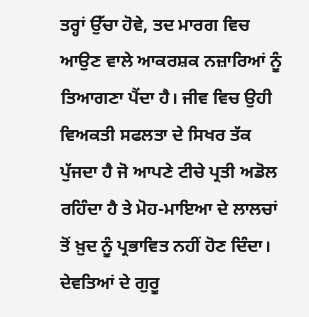ਤਰ੍ਹਾਂ ਉੱਚਾ ਹੋਵੇ, ਤਦ ਮਾਰਗ ਵਿਚ ਆਉਣ ਵਾਲੇ ਆਕਰਸ਼ਕ ਨਜ਼ਾਰਿਆਂ ਨੂੰ ਤਿਆਗਣਾ ਪੈਂਦਾ ਹੈ। ਜੀਵ ਵਿਚ ਉਹੀ ਵਿਅਕਤੀ ਸਫਲਤਾ ਦੇ ਸਿਖਰ ਤੱਕ ਪੁੱਜਦਾ ਹੈ ਜੋ ਆਪਣੇ ਟੀਚੇ ਪ੍ਰਤੀ ਅਡੋਲ ਰਹਿੰਦਾ ਹੈ ਤੇ ਮੋਹ-ਮਾਇਆ ਦੇ ਲਾਲਚਾਂ ਤੋਂ ਖ਼ੁਦ ਨੂੰ ਪ੍ਰਭਾਵਿਤ ਨਹੀਂ ਹੋਣ ਦਿੰਦਾ। ਦੇਵਤਿਆਂ ਦੇ ਗੁਰੂ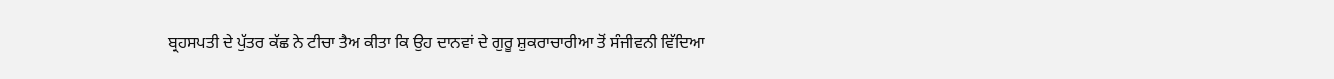ਬ੍ਰਹਸਪਤੀ ਦੇ ਪੁੱਤਰ ਕੱਛ ਨੇ ਟੀਚਾ ਤੈਅ ਕੀਤਾ ਕਿ ਉਹ ਦਾਨਵਾਂ ਦੇ ਗੁਰੂ ਸ਼ੁਕਰਾਚਾਰੀਆ ਤੋਂ ਸੰਜੀਵਨੀ ਵਿੱਦਿਆ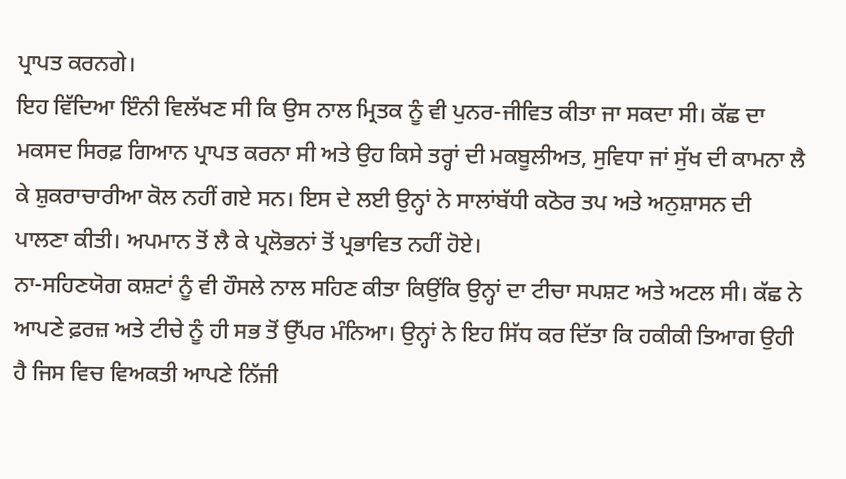ਪ੍ਰਾਪਤ ਕਰਨਗੇ।
ਇਹ ਵਿੱਦਿਆ ਇੰਨੀ ਵਿਲੱਖਣ ਸੀ ਕਿ ਉਸ ਨਾਲ ਮ੍ਰਿਤਕ ਨੂੰ ਵੀ ਪੁਨਰ-ਜੀਵਿਤ ਕੀਤਾ ਜਾ ਸਕਦਾ ਸੀ। ਕੱਛ ਦਾ ਮਕਸਦ ਸਿਰਫ਼ ਗਿਆਨ ਪ੍ਰਾਪਤ ਕਰਨਾ ਸੀ ਅਤੇ ਉਹ ਕਿਸੇ ਤਰ੍ਹਾਂ ਦੀ ਮਕਬੂਲੀਅਤ, ਸੁਵਿਧਾ ਜਾਂ ਸੁੱਖ ਦੀ ਕਾਮਨਾ ਲੈ ਕੇ ਸ਼ੁਕਰਾਚਾਰੀਆ ਕੋਲ ਨਹੀਂ ਗਏ ਸਨ। ਇਸ ਦੇ ਲਈ ਉਨ੍ਹਾਂ ਨੇ ਸਾਲਾਂਬੱਧੀ ਕਠੋਰ ਤਪ ਅਤੇ ਅਨੁਸ਼ਾਸਨ ਦੀ ਪਾਲਣਾ ਕੀਤੀ। ਅਪਮਾਨ ਤੋਂ ਲੈ ਕੇ ਪ੍ਰਲੋਭਨਾਂ ਤੋਂ ਪ੍ਰਭਾਵਿਤ ਨਹੀਂ ਹੋਏ।
ਨਾ-ਸਹਿਣਯੋਗ ਕਸ਼ਟਾਂ ਨੂੰ ਵੀ ਹੌਸਲੇ ਨਾਲ ਸਹਿਣ ਕੀਤਾ ਕਿਉਂਕਿ ਉਨ੍ਹਾਂ ਦਾ ਟੀਚਾ ਸਪਸ਼ਟ ਅਤੇ ਅਟਲ ਸੀ। ਕੱਛ ਨੇ ਆਪਣੇ ਫ਼ਰਜ਼ ਅਤੇ ਟੀਚੇ ਨੂੰ ਹੀ ਸਭ ਤੋਂ ਉੱਪਰ ਮੰਨਿਆ। ਉਨ੍ਹਾਂ ਨੇ ਇਹ ਸਿੱਧ ਕਰ ਦਿੱਤਾ ਕਿ ਹਕੀਕੀ ਤਿਆਗ ਉਹੀ ਹੈ ਜਿਸ ਵਿਚ ਵਿਅਕਤੀ ਆਪਣੇ ਨਿੱਜੀ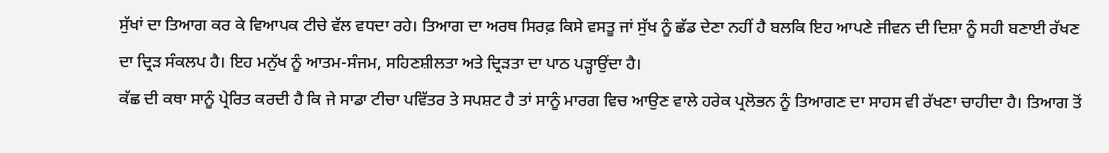ਸੁੱਖਾਂ ਦਾ ਤਿਆਗ ਕਰ ਕੇ ਵਿਆਪਕ ਟੀਚੇ ਵੱਲ ਵਧਦਾ ਰਹੇ। ਤਿਆਗ ਦਾ ਅਰਥ ਸਿਰਫ਼ ਕਿਸੇ ਵਸਤੂ ਜਾਂ ਸੁੱਖ ਨੂੰ ਛੱਡ ਦੇਣਾ ਨਹੀਂ ਹੈ ਬਲਕਿ ਇਹ ਆਪਣੇ ਜੀਵਨ ਦੀ ਦਿਸ਼ਾ ਨੂੰ ਸਹੀ ਬਣਾਈ ਰੱਖਣ ਦਾ ਦ੍ਰਿੜ ਸੰਕਲਪ ਹੈ। ਇਹ ਮਨੁੱਖ ਨੂੰ ਆਤਮ-ਸੰਜਮ, ਸਹਿਣਸ਼ੀਲਤਾ ਅਤੇ ਦ੍ਰਿੜਤਾ ਦਾ ਪਾਠ ਪੜ੍ਹਾਉਂਦਾ ਹੈ।
ਕੱਛ ਦੀ ਕਥਾ ਸਾਨੂੰ ਪ੍ਰੇਰਿਤ ਕਰਦੀ ਹੈ ਕਿ ਜੇ ਸਾਡਾ ਟੀਚਾ ਪਵਿੱਤਰ ਤੇ ਸਪਸ਼ਟ ਹੈ ਤਾਂ ਸਾਨੂੰ ਮਾਰਗ ਵਿਚ ਆਉਣ ਵਾਲੇ ਹਰੇਕ ਪ੍ਰਲੋਭਨ ਨੂੰ ਤਿਆਗਣ ਦਾ ਸਾਹਸ ਵੀ ਰੱਖਣਾ ਚਾਹੀਦਾ ਹੈ। ਤਿਆਗ ਤੋਂ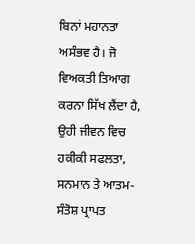ਬਿਨਾਂ ਮਹਾਨਤਾ ਅਸੰਭਵ ਹੈ। ਜੋ ਵਿਅਕਤੀ ਤਿਆਗ ਕਰਨਾ ਸਿੱਖ ਲੈਂਦਾ ਹੈ, ਉਹੀ ਜੀਵਨ ਵਿਚ ਹਕੀਕੀ ਸਫਲਤਾ, ਸਨਮਾਨ ਤੇ ਆਤਮ-ਸੰਤੋਸ਼ ਪ੍ਰਾਪਤ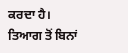ਕਰਦਾ ਹੈ। ਤਿਆਗ ਤੋਂ ਬਿਨਾਂ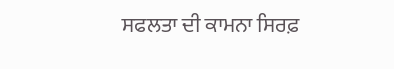ਸਫਲਤਾ ਦੀ ਕਾਮਨਾ ਸਿਰਫ਼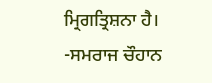ਮ੍ਰਿਗਤ੍ਰਿਸ਼ਨਾ ਹੈ।
-ਸਮਰਾਜ ਚੌਹਾਨ